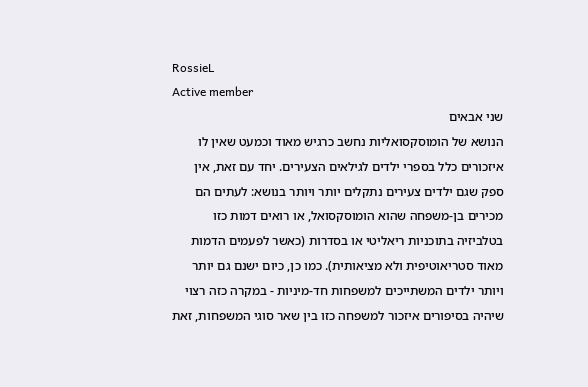RossieL
Active member
שני אבאים
הנושא של הומוסקסואליות נחשב כרגיש מאוד וכמעט שאין לו איזכורים כלל בספרי ילדים לגילאים הצעירים. יחד עם זאת, אין ספק שגם ילדים צעירים נתקלים יותר ויותר בנושא: לעתים הם מכירים בן-משפחה שהוא הומוסקסואל, או רואים דמות כזו בטלביזיה בתוכניות ריאליטי או בסדרות (כאשר לפעמים הדמות מאוד סטריאוטיפית ולא מציאותית). כמו כן, כיום ישנם גם יותר ויותר ילדים המשתייכים למשפחות חד-מיניות - במקרה כזה רצוי שיהיה בסיפורים איזכור למשפחה כזו בין שאר סוגי המשפחות, זאת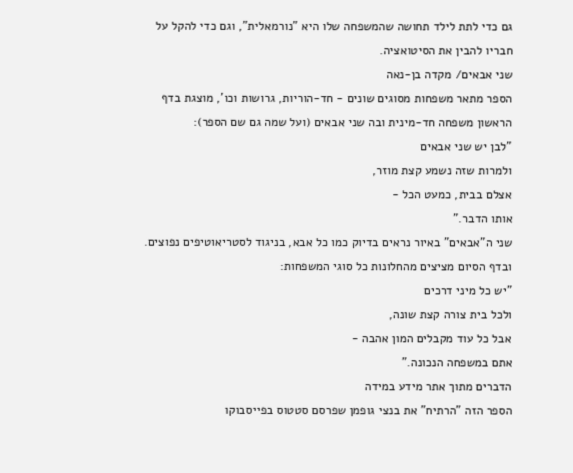גם כדי לתת לילד תחושה שהמשפחה שלו היא "נורמאלית", וגם כדי להקל על חבריו להבין את הסיטואציה.
שני אבאים/ מקדה בן-נאה
הספר מתאר משפחות מסוגים שונים - חד-הוריות, גרושות וכו', מוצגת בדף הראשון משפחה חד-מינית ובה שני אבאים (ועל שמה גם שם הספר):
"לבן יש שני אבאים
ולמרות שזה נשמע קצת מוזר,
אצלם בבית, כמעט הכל -
אותו הדבר."
שני ה"אבאים" באיור נראים בדיוק כמו כל אבא, בניגוד לסטריאוטיפים נפוצים. ובדף הסיום מציצים מהחלונות כל סוגי המשפחות:
"יש כל מיני דרכים
ולכל בית צורה קצת שונה,
אבל כל עוד מקבלים המון אהבה -
אתם במשפחה הנכונה."
הדברים מתוך אתר מידע במידה
הספר הזה "הרתיח" את בנצי גופמן שפרסם סטטוס בפייסבוקו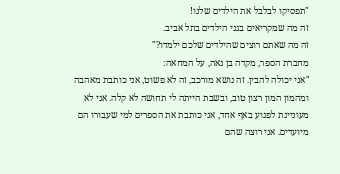"תפסיקו לבלבל את הילדים שלנו!
זה מה שמקריאים בגני הילדים בתל אביב.
זה מה שאתם רוצים שהילדים שלכם ילמדו?"
מחברת הספר, מקדה בן נאה, על המחאה:
"אני יכולה להבין. זה נושא מורכב, זה לא פשוט, אני כותבת מאהבה ומהמון המון רצון טוב, ובשבת הייתה לי תחושה לא קלה. אני לא מעוניינת לפגוע באף אחד, אני כותבת את הספרים למי שעבורו הם מיועדים. אני רוצה שהם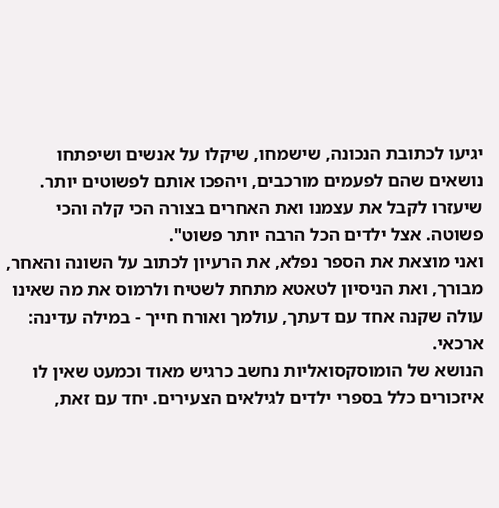יגיעו לכתובת הנכונה, שישמחו, שיקלו על אנשים ושיפתחו נושאים שהם לפעמים מורכבים, ויהפכו אותם לפשוטים יותר. שיעזרו לקבל את עצמנו ואת האחרים בצורה הכי קלה והכי פשוטה. אצל ילדים הכל הרבה יותר פשוט".
ואני מוצאת את הספר נפלא, את הרעיון לכתוב על השונה והאחר, מבורך, ואת הניסיון לטאטא מתחת לשטיח ולרמוס את מה שאינו עולה שקנה אחד עם דעתך, עולמך ואורח חייך - במילה עדינה: ארכאי.
הנושא של הומוסקסואליות נחשב כרגיש מאוד וכמעט שאין לו איזכורים כלל בספרי ילדים לגילאים הצעירים. יחד עם זאת,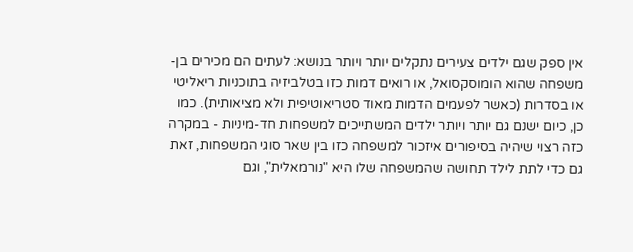אין ספק שגם ילדים צעירים נתקלים יותר ויותר בנושא: לעתים הם מכירים בן-משפחה שהוא הומוסקסואל, או רואים דמות כזו בטלביזיה בתוכניות ריאליטי או בסדרות (כאשר לפעמים הדמות מאוד סטריאוטיפית ולא מציאותית). כמו כן, כיום ישנם גם יותר ויותר ילדים המשתייכים למשפחות חד-מיניות - במקרה כזה רצוי שיהיה בסיפורים איזכור למשפחה כזו בין שאר סוגי המשפחות, זאת גם כדי לתת לילד תחושה שהמשפחה שלו היא "נורמאלית", וגם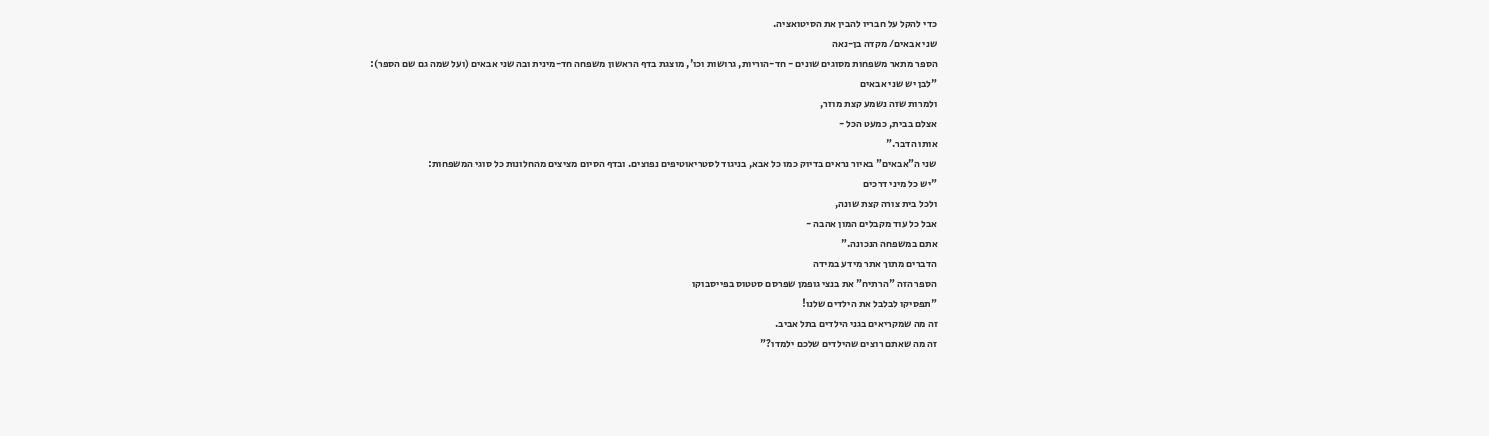כדי להקל על חבריו להבין את הסיטואציה.
שני אבאים/ מקדה בן-נאה
הספר מתאר משפחות מסוגים שונים - חד-הוריות, גרושות וכו', מוצגת בדף הראשון משפחה חד-מינית ובה שני אבאים (ועל שמה גם שם הספר):
"לבן יש שני אבאים
ולמרות שזה נשמע קצת מוזר,
אצלם בבית, כמעט הכל -
אותו הדבר."
שני ה"אבאים" באיור נראים בדיוק כמו כל אבא, בניגוד לסטריאוטיפים נפוצים. ובדף הסיום מציצים מהחלונות כל סוגי המשפחות:
"יש כל מיני דרכים
ולכל בית צורה קצת שונה,
אבל כל עוד מקבלים המון אהבה -
אתם במשפחה הנכונה."
הדברים מתוך אתר מידע במידה
הספר הזה "הרתיח" את בנצי גופמן שפרסם סטטוס בפייסבוקו
"תפסיקו לבלבל את הילדים שלנו!
זה מה שמקריאים בגני הילדים בתל אביב.
זה מה שאתם רוצים שהילדים שלכם ילמדו?"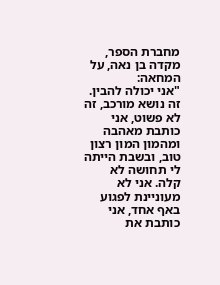מחברת הספר, מקדה בן נאה, על המחאה:
"אני יכולה להבין. זה נושא מורכב, זה לא פשוט, אני כותבת מאהבה ומהמון המון רצון טוב, ובשבת הייתה לי תחושה לא קלה. אני לא מעוניינת לפגוע באף אחד, אני כותבת את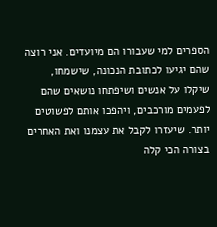הספרים למי שעבורו הם מיועדים. אני רוצה שהם יגיעו לכתובת הנכונה, שישמחו, שיקלו על אנשים ושיפתחו נושאים שהם לפעמים מורכבים, ויהפכו אותם לפשוטים יותר. שיעזרו לקבל את עצמנו ואת האחרים בצורה הכי קלה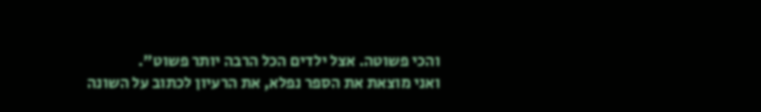והכי פשוטה. אצל ילדים הכל הרבה יותר פשוט".
ואני מוצאת את הספר נפלא, את הרעיון לכתוב על השונה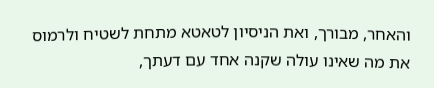והאחר, מבורך, ואת הניסיון לטאטא מתחת לשטיח ולרמוס את מה שאינו עולה שקנה אחד עם דעתך,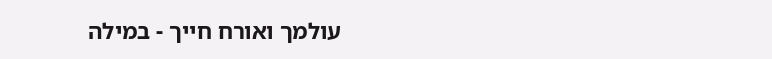עולמך ואורח חייך - במילה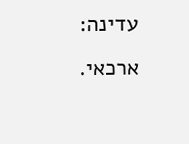עדינה: ארכאי.